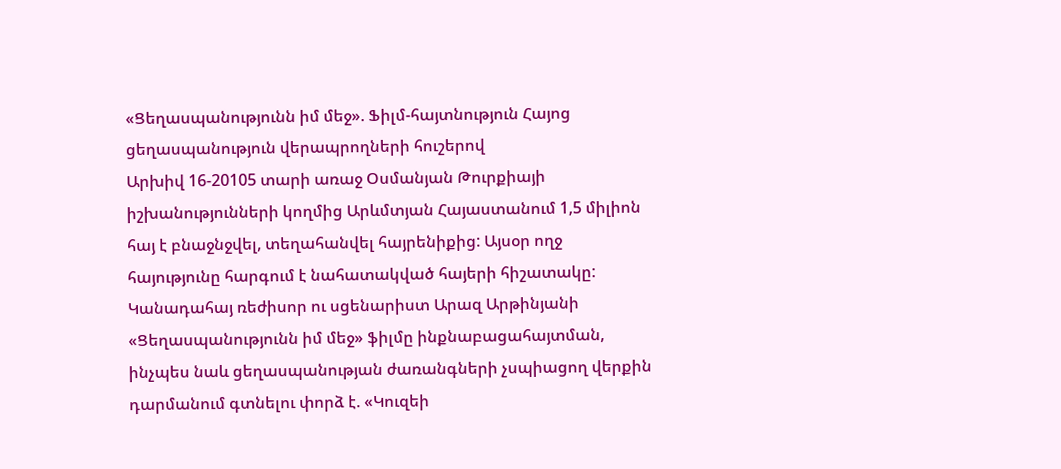«Ցեղասպանությունն իմ մեջ». Ֆիլմ-հայտնություն Հայոց ցեղասպանություն վերապրողների հուշերով
Արխիվ 16-20105 տարի առաջ Օսմանյան Թուրքիայի իշխանությունների կողմից Արևմտյան Հայաստանում 1,5 միլիոն հայ է բնաջնջվել, տեղահանվել հայրենիքից: Այսօր ողջ հայությունը հարգում է նահատակված հայերի հիշատակը:
Կանադահայ ռեժիսոր ու սցենարիստ Արազ Արթինյանի «Ցեղասպանությունն իմ մեջ» ֆիլմը ինքնաբացահայտման, ինչպես նաև ցեղասպանության ժառանգների չսպիացող վերքին դարմանում գտնելու փորձ է. «Կուզեի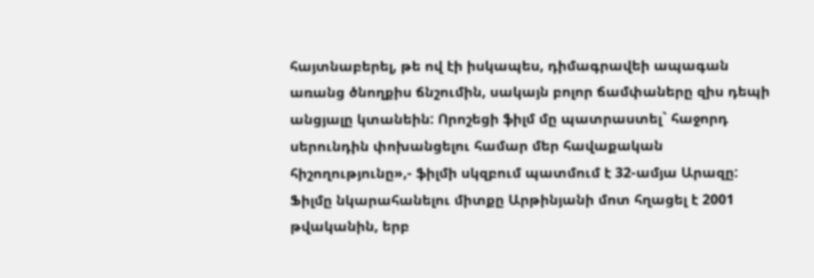հայտնաբերել, թե ով էի իսկապես, դիմագրավեի ապագան առանց ծնողքիս ճնշումին, սակայն բոլոր ճամփաները զիս դեպի անցյալը կտանեին: Որոշեցի ֆիլմ մը պատրաստել` հաջորդ սերունդին փոխանցելու համար մեր հավաքական հիշողությունը»,- ֆիլմի սկզբում պատմում է 32-ամյա Արազը: Ֆիլմը նկարահանելու միտքը Արթինյանի մոտ հղացել է 2001 թվականին, երբ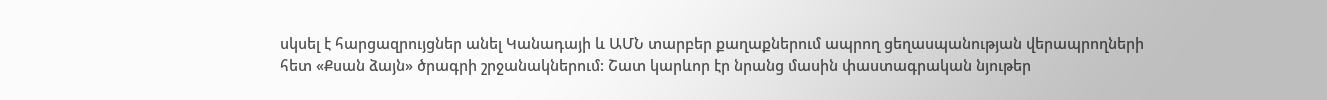սկսել է հարցազրույցներ անել Կանադայի և ԱՄՆ տարբեր քաղաքներում ապրող ցեղասպանության վերապրողների հետ «Քսան ձայն» ծրագրի շրջանակներում: Շատ կարևոր էր նրանց մասին փաստագրական նյութեր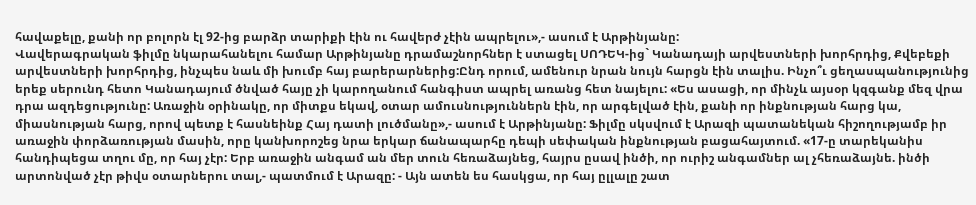հավաքելը, քանի որ բոլորն էլ 92-ից բարձր տարիքի էին ու հավերժ չէին ապրելու»,- ասում է Արթինյանը:
Վավերագրական ֆիլմը նկարահանելու համար Արթինյանը դրամաշնորհներ է ստացել ՍՈԴԵԿ-ից` Կանադայի արվեստների խորհրդից, Քվեբեքի արվեստների խորհրդից, ինչպես նաև մի խումբ հայ բարերարներից:Ընդ որում, ամենուր նրան նույն հարցն էին տալիս. Ինչո՞ւ ցեղասպանությունից երեք սերունդ հետո Կանադայում ծնված հայը չի կարողանում հանգիստ ապրել առանց հետ նայելու: «Ես ասացի, որ մինչև այսօր կզգանք մեզ վրա դրա ազդեցությունը: Առաջին օրինակը, որ միտքս եկավ, օտար ամուսնություններն էին, որ արգելված էին, քանի որ ինքնության հարց կա, միասնության հարց, որով պետք է հասնեինք Հայ դատի լուծմանը»,- ասում է Արթինյանը: Ֆիլմը սկսվում է Արազի պատանեկան հիշողությամբ իր առաջին փորձառության մասին, որը կանխորոշեց նրա երկար ճանապարհը դեպի սեփական ինքնության բացահայտում. «17-ը տարեկանիս հանդիպեցա տղու մը, որ հայ չէր: Երբ առաջին անգամ ան մեր տուն հեռաձայնեց, հայրս ըսավ ինծի, որ ուրիշ անգամներ ալ չհեռաձայնե. ինծի արտոնված չէր թիվս օտարներու տալ,- պատմում է Արազը: - Այն ատեն ես հասկցա, որ հայ ըլլալը շատ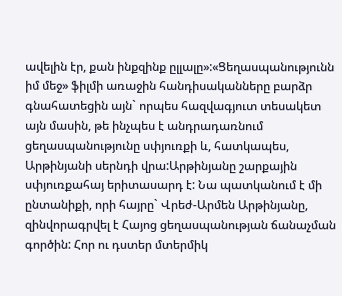ավելին էր, քան ինքզինք ըլլալը»:«Ցեղասպանությունն իմ մեջ» ֆիլմի առաջին հանդիսականները բարձր գնահատեցին այն` որպես հազվագյուտ տեսակետ այն մասին, թե ինչպես է անդրադառնում ցեղասպանությունը սփյուռքի և, հատկապես, Արթինյանի սերնդի վրա:Արթինյանը շարքային սփյուռքահայ երիտասարդ է: Նա պատկանում է մի ընտանիքի, որի հայրը` Վրեժ-Արմեն Արթինյանը, զինվորագրվել է Հայոց ցեղասպանության ճանաչման գործին: Հոր ու դստեր մտերմիկ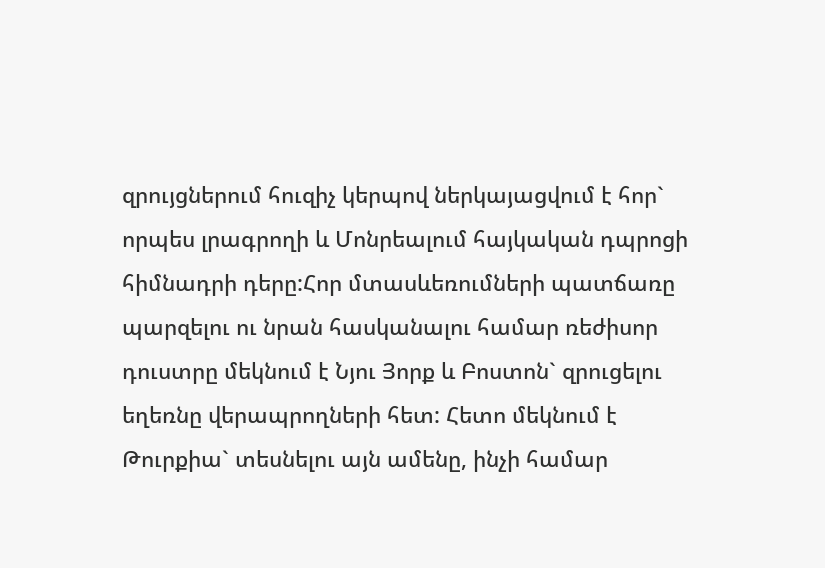զրույցներում հուզիչ կերպով ներկայացվում է հոր` որպես լրագրողի և Մոնրեալում հայկական դպրոցի հիմնադրի դերը:Հոր մտասևեռումների պատճառը պարզելու ու նրան հասկանալու համար ռեժիսոր դուստրը մեկնում է Նյու Յորք և Բոստոն` զրուցելու եղեռնը վերապրողների հետ: Հետո մեկնում է Թուրքիա` տեսնելու այն ամենը, ինչի համար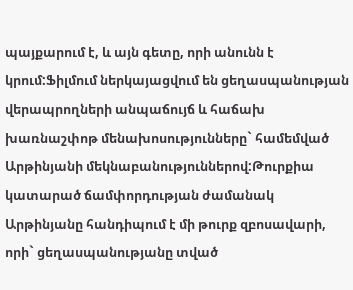պայքարում է, և այն գետը, որի անունն է կրում:Ֆիլմում ներկայացվում են ցեղասպանության վերապրողների անպաճույճ և հաճախ խառնաշփոթ մենախոսությունները` համեմված Արթինյանի մեկնաբանություններով:Թուրքիա կատարած ճամփորդության ժամանակ Արթինյանը հանդիպում է մի թուրք զբոսավարի, որի` ցեղասպանությանը տված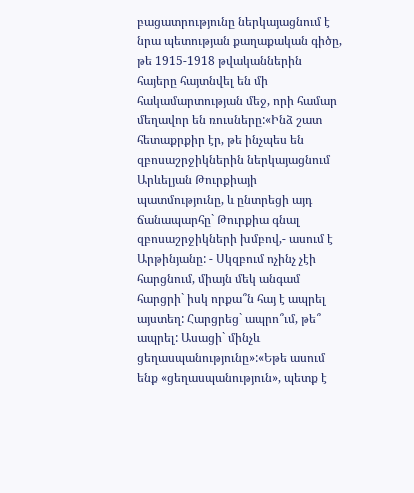բացատրությունը ներկայացնում է նրա պետության քաղաքական գիծը, թե 1915-1918 թվականներին հայերը հայտնվել են մի հակամարտության մեջ, որի համար մեղավոր են ռուսները:«Ինձ շատ հետաքրքիր էր, թե ինչպես են զբոսաշրջիկներին ներկայացնում Արևելյան Թուրքիայի պատմությունը, և ընտրեցի այդ ճանապարհը` Թուրքիա գնալ զբոսաշրջիկների խմբով,- ասում է Արթինյանը: - Սկզբում ոչինչ չէի հարցնում, միայն մեկ անգամ հարցրի` իսկ որքա՞ն հայ է ապրել այստեղ: Հարցրեց` ապրո՞ւմ, թե՞ ապրել: Ասացի` մինչև ցեղասպանությունը»:«Եթե ասում ենք «ցեղասպանություն», պետք է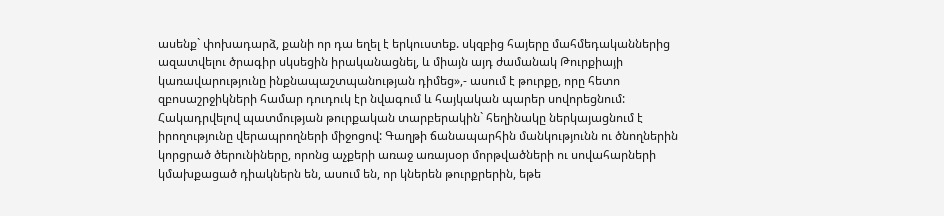ասենք` փոխադարձ, քանի որ դա եղել է երկուստեք. սկզբից հայերը մահմեդականներից ազատվելու ծրագիր սկսեցին իրականացնել, և միայն այդ ժամանակ Թուրքիայի կառավարությունը ինքնապաշտպանության դիմեց»,- ասում է թուրքը, որը հետո զբոսաշրջիկների համար դուդուկ էր նվագում և հայկական պարեր սովորեցնում: Հակադրվելով պատմության թուրքական տարբերակին` հեղինակը ներկայացնում է իրողությունը վերապրողների միջոցով: Գաղթի ճանապարհին մանկությունն ու ծնողներին կորցրած ծերունիները, որոնց աչքերի առաջ առայսօր մորթվածների ու սովահարների կմախքացած դիակներն են, ասում են, որ կներեն թուրքրերին, եթե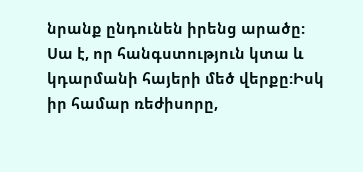նրանք ընդունեն իրենց արածը: Սա է, որ հանգստություն կտա և կդարմանի հայերի մեծ վերքը:Իսկ իր համար ռեժիսորը,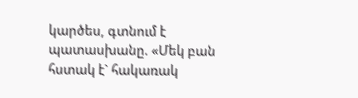կարծես, գտնում է պատասխանը. «Մեկ բան հստակ է` հակառակ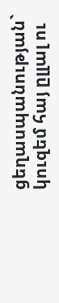ցեղասպանության` կուզեմ հայ ըլլալ ու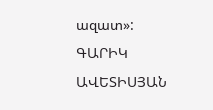ազատ»:
ԳԱՐԻԿ ԱՎԵՏԻՍՅԱՆ